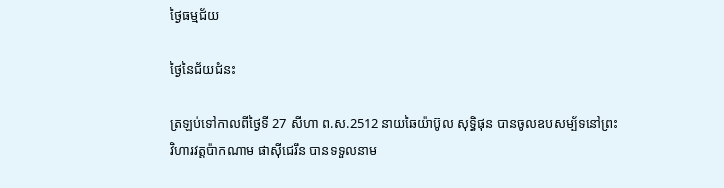ថ្ងៃធម្មជ័យ

ថ្ងៃនៃជ័យជំនះ

ត្រឡប់ទៅកាលពីថ្ងៃទី 27 សីហា ព.ស.2512 នាយឆៃយ៉ាប៊ូល សុទ្ធិផុន បានចូលឧបសម្ប័ទនៅព្រះវិហារវត្តប៉ាកណាម ផាស៊ីជេរឹន បានទទួលនាម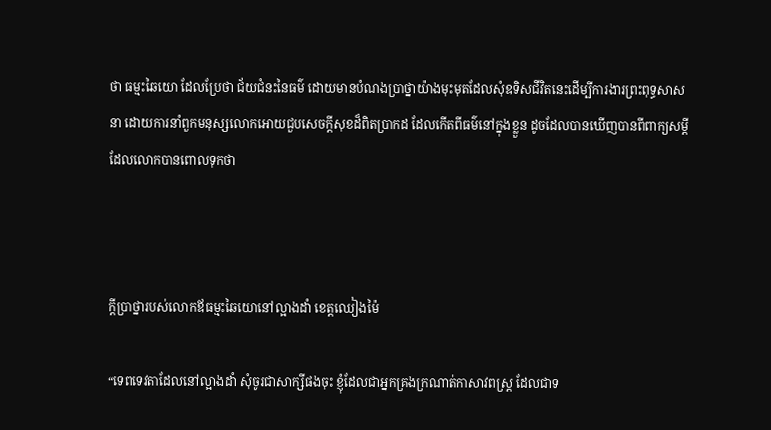ថា ធម្មះឆៃយោ ដែលប្រែថា ជ័យជំនះនៃធម៌ ដោយមានបំណងប្រាថ្នាយ៉ាងមុះមុតដែលសុំឧទិសជីវិតនេះដើម្បីការងារព្រះពុទ្ធសាសនា ដោយការនាំពួកមនុស្សលោកអោយជួបសេចក្ដីសុខដ៏ពិតប្រាកដ ដែលកើតពីធម៌នៅក្នុងខ្លួន ដូចដែលបានឃើញបានពីពាក្យសម្ដីដែលលោកបានពោលទុកថា



ក្ដីប្រាថ្នារបស់លោកឪធម្មះឆៃយោនៅល្អាងដាំ ខេត្តឈៀងម៉ៃ

“ទេពទេវតាដែលនៅល្អាងដាំ សុំចូរជាសាក្សីផងចុះ ខ្ញុំដែលជាអ្នកគ្រងក្រណាត់កាសាវពស្រ្ត ដែលជាទ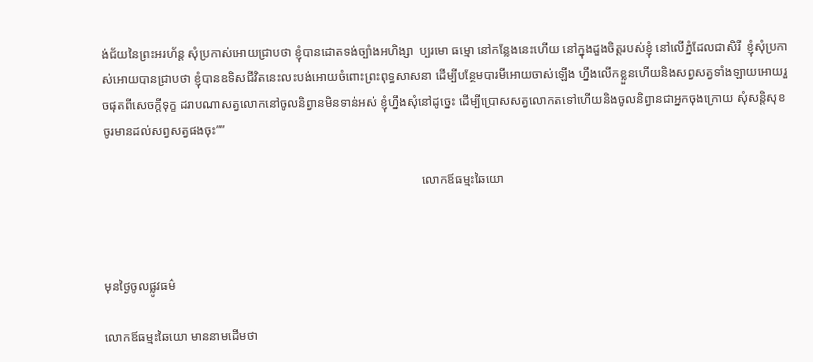ង់ជ័យនៃព្រះអរហ័ន្ត សុំប្រកាស់អោយជ្រាបថា ខ្ញុំបានដោតទង់ច្បាំងអហិង្សា  ប្បរមោ ធម្មោ នៅកន្លែងនេះហើយ នៅក្នុងដួងចិត្តរបស់ខ្ញុំ នៅលើភ្នំដែលជាសិរី  ខ្ញុំសុំប្រកាស់អោយបានជ្រាបថា ខ្ញុំបានឧទិសជីវិតនេះលះបង់អោយចំពោះព្រះពុទ្ធសាសនា ដើម្បីបន្ថែមបារមីអោយចាស់ឡើង ហ្នឹងលើកខ្លួនហើយនិងសព្វសត្វទាំងឡាយអោយរួចផុតពីសេចក្ដីទុក្ខ ដរាបណាសត្វលោកនៅចូលនិព្វានមិនទាន់អស់ ខ្ញុំហ្នឹងសុំនៅដូច្នេះ ដើម្បីប្រោសសត្វលោកតទៅហើយនិងចូលនិព្វានជាអ្នកចុងក្រោយ សុំសន្តិសុខចូរមានដល់សព្វសត្វផងចុះ””

                                                                                                      លោកឪធម្មះឆៃយោ



មុនថ្ងៃចូលផ្លូវធម៌

លោកឪធម្មះឆៃយោ មាននាមដើមថា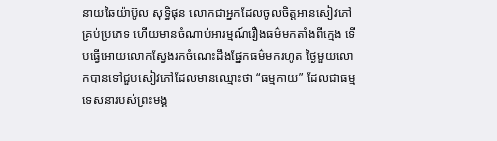នាយឆៃយ៉ាប៊ូល សុទ្ធិផុន លោកជាអ្នកដែលចូលចិត្តអានសៀវភៅគ្រប់ប្រភេទ ហើយមានចំណាប់អារម្មណ៍រឿងធម៌មកតាំងពីក្មេង ទើបធ្វើអោយលោកស្វែងរកចំណេះដឹងផ្នែកធម៌មករហូត ថ្ងៃមួយលោកបានទៅជួបសៀវភៅដែលមានឈ្មោះថា “ធម្មកាយ” ដែលជាធម្មទេសនារបស់ព្រះមង្គ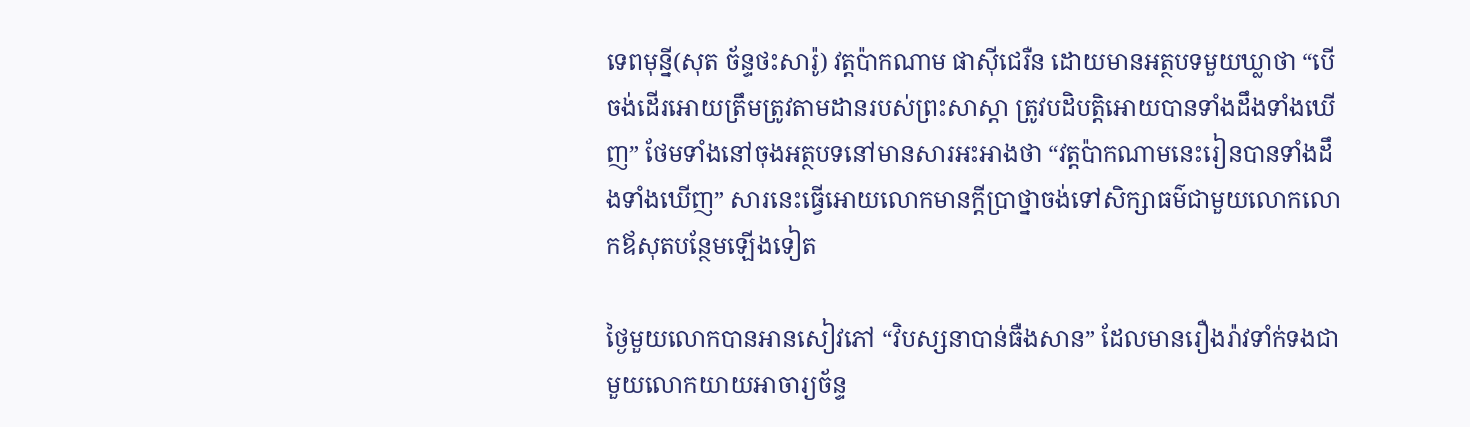ទេពមុន្នី(សុត ច័ន្ទថះសារ៉ូ) វត្តប៉ាកណាម ផាស៊ីជេរឺន ដោយមានអត្ថបទមួយឃ្លាថា “បើចង់ដើរអោយត្រឹមត្រូវតាមដានរបស់ព្រះសាស្ដា ត្រូវបដិបត្តិអោយបានទាំងដឹងទាំងឃើញ” ថែមទាំងនៅចុងអត្ថបទនៅមានសារអះអាងថា “វត្តប៉ាកណាមនេះរៀនបានទាំងដឹងទាំងឃើញ” សារនេះធ្វើអោយលោកមានក្ដីប្រាថ្នាចង់ទៅសិក្សាធម៌ជាមួយលោកលោកឪសុតបន្ថែមឡើងទៀត

ថ្ងៃមួយលោកបានអានសៀវភៅ “វិបស្សនាបាន់ធឺងសាន” ដែលមានរឿងរ៉ាវទាំក់ទងជាមួយលោកយាយអាចារ្យច័ន្ទ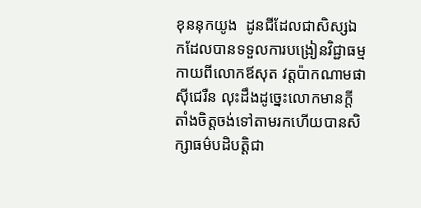ខុននុកយូង  ដូនជីដែលជាសិស្សឯកដែលបានទទួលការបង្រៀនវិជ្ជាធម្មកាយពីលោកឪសុត វត្តប៉ាកណាមផាស៊ីជេរឺន លុះដឹងដូច្នេះលោកមានក្ដីតាំងចិត្តចង់ទៅតាមរកហើយបានសិក្សាធម៌បដិបត្តិជា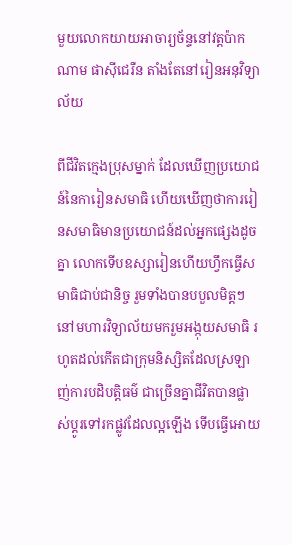មួយលោកយាយអាចារ្យច័ន្ទនៅវត្តប៉ាកណាម ផាស៊ីជេរឺន តាំងតែនៅរៀនអនុវិទ្យាល័យ

ពីជីវិតក្មេងប្រុសម្នាក់ ដែលឃើញប្រយោជន៍នៃការៀនសមាធិ ហើយឃើញថាការរៀនសមាធិមានប្រយោជន៍ដល់អ្នកផ្សេងដូចគ្នា លោកទើបឧស្សារៀនហើយហ្វឹកធ្វើសមាធិជាប់ជានិច្ច រួមទាំងបានបបួលមិត្តៗនៅមហារវិទ្យាល័យមករួមអង្កុយសមាធិ រហូតដល់កើតជាក្រុមនិស្សិតដែលស្រឡាញ់ការបដិបត្តិធម៌ ជាច្រើនគ្នាជីវិតបានផ្លាស់ប្ដូរទៅរកផ្លូវដែលល្អឡើង ទើបធ្វើអោយ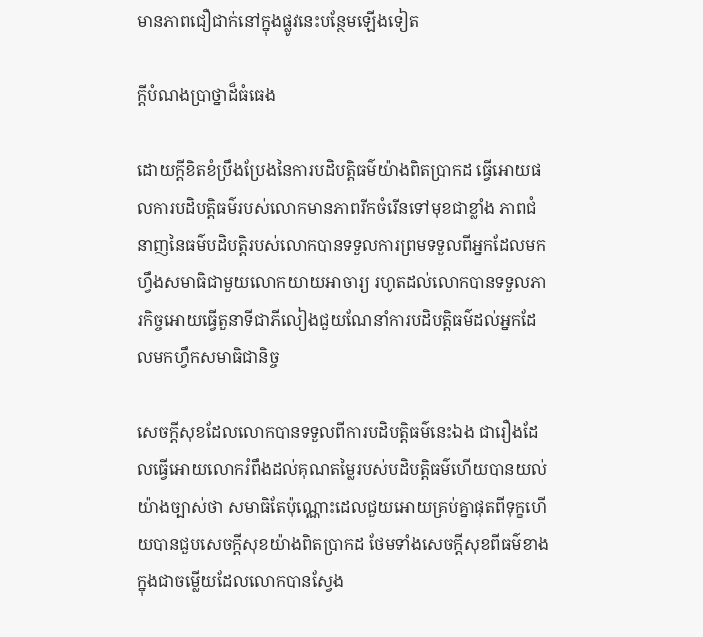មានភាពជឿជាក់នៅក្នុងផ្លូវនេះបន្ថែមឡើងទៀត

ក្ដីបំណងប្រាថ្នាដ៏ធំធេង

ដោយក្ដីខិតខំប្រឹងប្រែងនៃការបដិបត្តិធម៌យ៉ាងពិតប្រាកដ ធ្វើអោយផលការបដិបត្តិធម៌របស់លោកមានភាពរីកចំរើនទៅមុខជាខ្លាំង ភាពជំនាញនៃធម៌បដិបត្តិរបស់លោកបានទទួលការព្រមទទួលពីអ្នកដែលមកហ្វឹងសមាធិជាមួយលោកយាយអាចារ្យ រហូតដល់លោកបានទទួលភារកិច្ចអោយធ្វើតួនាទីជាភីលៀងជួយណែនាំការបដិបត្តិធម៌ដល់អ្នកដែលមកហ្វឹកសមាធិជានិច្ច

សេចក្ដីសុខដែលលោកបានទទួលពីការបដិបត្តិធម៌នេះឯង ជារឿងដែលធ្វើអោយលោករំពឹងដល់គុណតម្លៃរបស់បដិបត្តិធម៌ហើយបានយល់យ៉ាងច្បាស់ថា សមាធិតែប៉ុណ្ណោះដេលជួយអោយគ្រប់គ្នាផុតពីទុក្ខហើយបានជួបសេចក្ដីសុខយ៉ាងពិតប្រាកដ ថែមទាំងសេចក្ដីសុខពីធម៌ខាងក្នុងជាចម្លើយដែលលោកបានស្វែង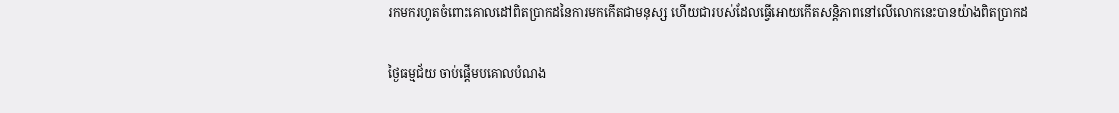រកមករហូតចំពោះគោលដៅពិតប្រាកដនៃការមកកើតជាមនុស្ស ហើយជារបស់ដែលធ្វើអោយកើតសន្តិភាពនៅលើលោកនេះបានយ៉ាងពិតប្រាកដ

ថ្ងៃធម្មជ័យ ចាប់ផ្ដើមបគោលបំណង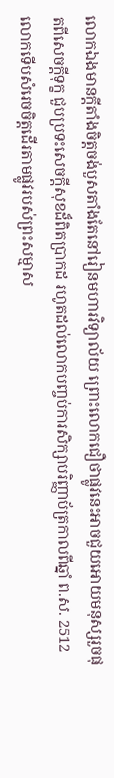លោកឯងមានក្ដីតាំងចិត្តចង់បួសតាំងតែនៅរៀនមហារវិទ្យាល័យ ព្រោះលោកជឿថាផ្លូវនេះអាចជួយអោយមនុស្សរួចផុតពីសេចក្ដីទុក្ខ ជួបប្រទះសេចក្ដីសុខដ៏ពិតប្រាកដ រហូតដល់លោកបញ្ចប់ការសិក្សាបរិញ្ញាប័ត្រកាលពីឆ្នាំ ព.ស. 2512លោកទើបសំរេចចិត្តដើរតាមផ្លូវរបស់ព្រះសម្មាស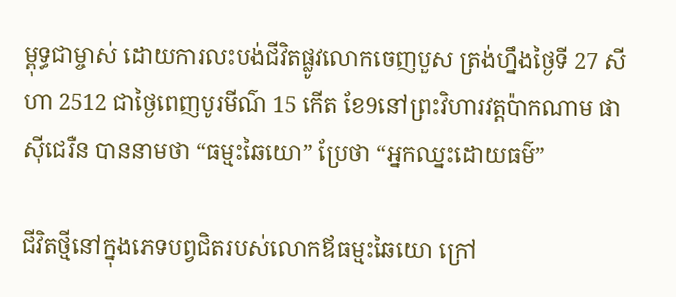ម្ពុទ្ធជាម្ចាស់ ដោយការលះបង់ជីវិតផ្លូវលោកចេញបួស ត្រង់ហ្នឹងថ្ងៃទី 27 សីហា 2512 ជាថ្ងៃពេញបូរមីណ៌ 15 កើត ខែ9នៅព្រះវិហារវត្តប៉ាកណាម ផាស៊ីជេរឺន បាននាមថា “ធម្មះឆៃយោ” ប្រែថា “អ្នកឈ្នះដោយធម៌”

ជីវិតថ្មីនៅក្នុងភេទបព្វជិតរបស់លោកឪធម្មះឆៃយោ ក្រៅ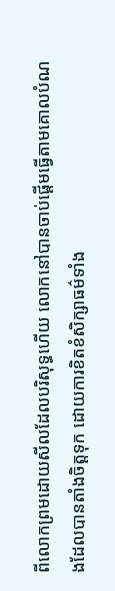ពីលោកព្រមដោយសីលដែលបរិសុទ្ធហើយ លោកនៅបានចាប់ផ្ដើមធ្វើតាមគោលបំណងដែលបានតាំងចិត្តទុក ដោយការខិតខំសិក្សាធម៌ទាំង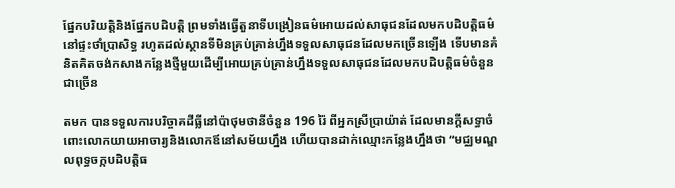ផ្នែកបរិយត្តិនិងផ្នែកបដិបត្តិ ព្រមទាំងធ្វើតួនាទីបង្រៀនធម៌អោយដល់សាធុជនដែលមកបដិបត្តិធម៌នៅផ្ទះថាំប្រាសិទ្ធ រហូតដល់ស្ថានទីមិនគ្រប់គ្រាន់ហ្នឹងទទួលសាធុជនដែលមកច្រើនឡើង ទើបមានគំនិតគិតចង់កសាងកន្លែងថ្មីមួយដើម្បីអោយគ្រប់គ្រាន់ហ្នឹងទទួលសាធុជនដែលមកបដិបត្តិធម៌ចំនួនជាច្រើន

តមក បានទទួលការបរិច្ចាគដីធ្លីនៅប៉ាថុមថានីចំនួន 196 រ៉ៃ ពីអ្នកស្រីប្រាយ៉ាត់ ដែលមានក្ដីសទ្ធាចំពោះលោកយាយអាចារ្យនិងលោកឪនៅសម័យហ្នឹង ហើយបានដាក់ឈ្មោះកន្លែងហ្នឹងថា “មជ្ឈមណ្ឌលពុទ្ធចក្កបដិបត្តិធ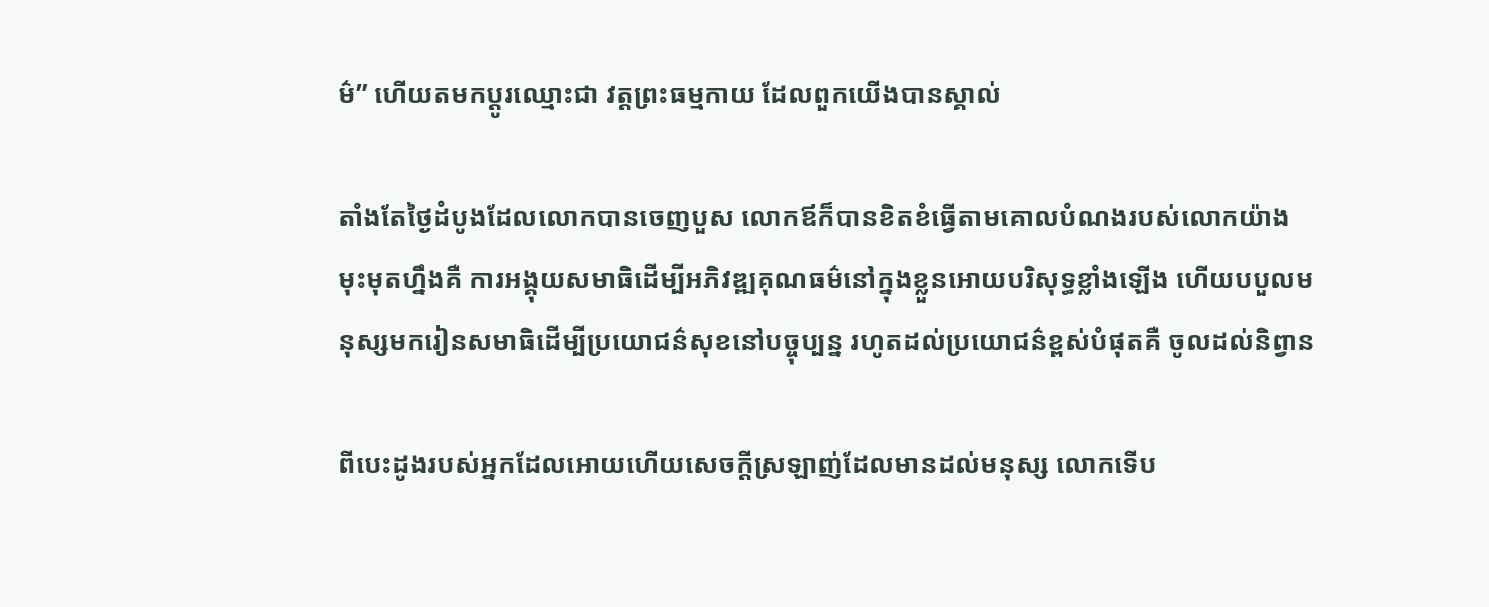ម៌” ហើយតមកប្ដូរឈ្មោះជា វត្តព្រះធម្មកាយ ដែលពួកយើងបានស្គាល់

តាំងតែថ្ងៃដំបូងដែលលោកបានចេញបួស លោកឪក៏បានខិតខំធ្វើតាមគោលបំណងរបស់លោកយ៉ាងមុះមុតហ្នឹងគឺ ការអង្គុយសមាធិដើម្បីអភិវឌ្ឍគុណធម៌នៅក្នុងខ្លួនអោយបរិសុទ្ធខ្លាំងឡើង ហើយបបួលមនុស្សមករៀនសមាធិដើម្បីប្រយោជន៌សុខនៅបច្ចុប្បន្ន រហូតដល់ប្រយោជន៌ខ្ពស់បំផុតគឺ ចូលដល់និព្វាន

ពីបេះដូងរបស់អ្នកដែលអោយហើយសេចក្ដីស្រឡាញ់ដែលមានដល់មនុស្ស លោកទើប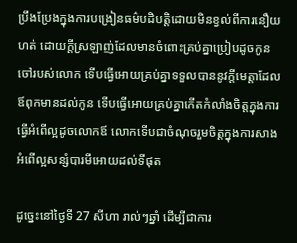ប្រឹងប្រែងក្នុងការបង្រៀនធម៌បដិបត្តិដោយមិនខ្វល់ពីការនឿយហត់ ដោយក្ដីស្រឡាញ់ដែលមានចំពោះគ្រប់គ្នាប្រៀបដូចកូនចៅរបស់លោក ទើបធ្វើអោយគ្រប់គ្នាទទួលបាននូវក្ដីមេត្តាដែលឪពុកមានដល់កូន ទើបធ្វើអោយគ្រប់គ្នាកើតកំលាំងចិត្តក្នុងការធ្វើអំពើល្អដូចលោកឪ លោកទើបជាចំណុចរួមចិត្តក្នុងការសាងអំពើល្អសន្សំបារមីអោយដល់ទីផុត

ដូច្នេះនៅថ្ងៃទី 27 សីហា រាល់ៗឆ្នាំ ដើម្បីជាការ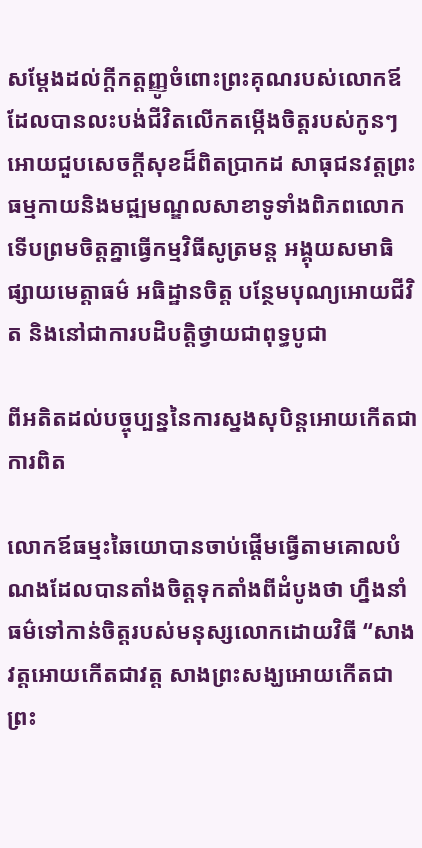សម្ដែងដល់ក្ដីកត្តញ្ញូចំពោះព្រះគុណរបស់លោកឪដែលបានលះបង់ជីវិតលើកតម្កើងចិត្តរបស់កូនៗអោយជួបសេចក្ដីសុខដ៏ពិតប្រាកដ សាធុជនវត្តព្រះធម្មកាយនិងមជ្ឍមណ្ឌលសាខាទូទាំងពិភពលោក ទើបព្រមចិត្តគ្នាធ្វើកម្មវិធីសូត្រមន្ត អង្គុយសមាធិ ផ្សាយមេត្តាធម៌ អធិដ្ឋានចិត្ត បន្ថែមបុណ្យអោយជីវិត និងនៅជាការបដិបត្តិថ្វាយជាពុទ្ធបូជា

ពីអតិតដល់បច្ចុប្បន្ននៃការស្នងសុបិន្តអោយកើតជាការពិត

លោកឪធម្មះឆៃយោបានចាប់ផ្ដើមធ្វើតាមគោលបំណងដែលបានតាំងចិត្តទុកតាំងពីដំបូងថា ហ្នឹងនាំធម៌ទៅកាន់ចិត្តរបស់មនុស្សលោកដោយវិធី “សាងវត្តអោយកើតជាវត្ត សាងព្រះសង្ឃអោយកើតជាព្រះ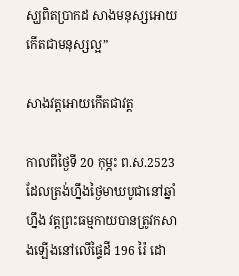ស្ឃពិតប្រាកដ សាងមនុស្សអោយកើតជាមនុស្សល្អ”

សាងវត្តអោយកើតជាវត្ត

កាលពីថ្ងៃទី 20 កុម្ភះ ព.ស.2523 ដែលត្រង់ហ្នឹងថ្ងៃមាឃបូជានៅឆ្នាំហ្នឹង វត្តព្រះធម្មកាយបានត្រូវកសាងឡើងនៅលើផ្ទៃដី 196 រ៉ៃ ដោ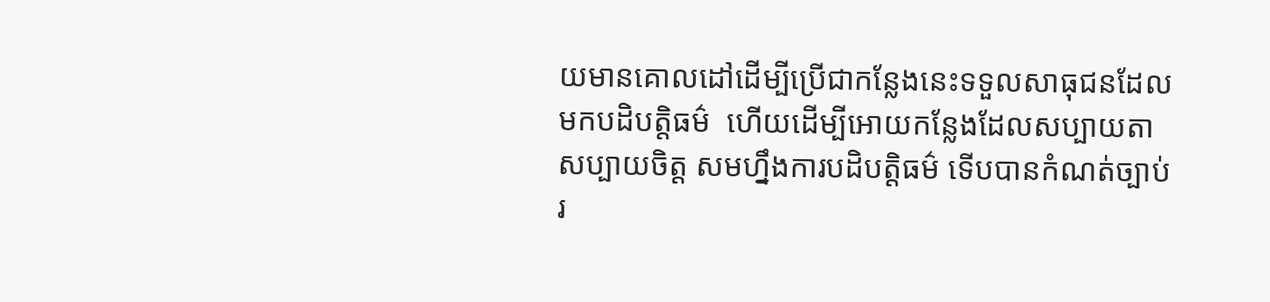យមានគោលដៅដើម្បីប្រើជាកន្លែងនេះទទួលសាធុជនដែលមកបដិបត្តិធម៌  ហើយដើម្បីអោយកន្លែងដែលសប្បាយតា សប្បាយចិត្ត សមហ្នឹងការបដិបត្តិធម៌ ទើបបានកំណត់ច្បាប់រ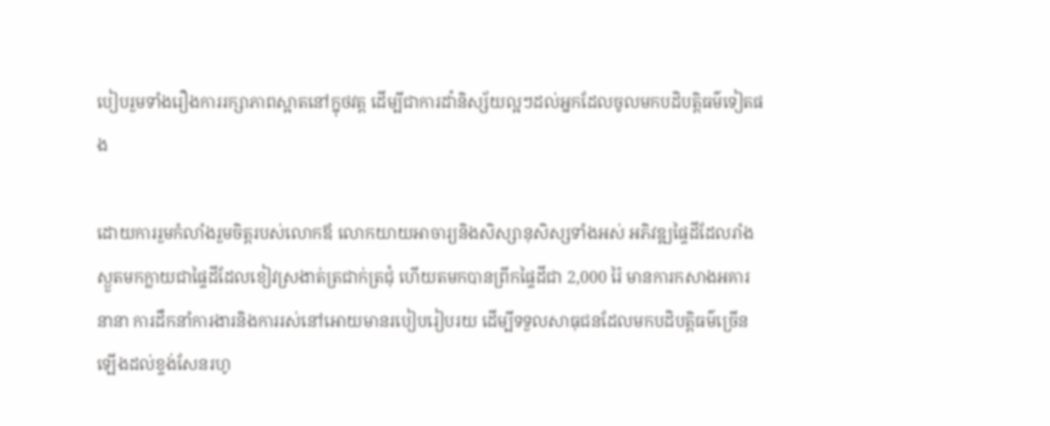បៀបរួមទាំងរឿងការរក្សាភាពស្អាតនៅក្នុថវត្ត ដើម្បីជាការដាំនិស្ស័យល្អៗដល់អ្នកដែលចូលមកបដិបត្តិធម៌ទៀតផង

ដោយការរួមកំលាំងរួមចិត្តរបស់លោកឪ លោកយាយអាចារ្យនិងសិស្សានុសិស្សទាំងអស់ អភិវឌ្ឍផ្ទៃដីដែលរាំងស្ងួតមកក្លាយជាផ្ទៃដីដែលខៀវស្រងាត់ត្រជាក់ត្រជុំ ហើយតមកបានព្រីកផ្ទៃដីជា 2,000 រ៉ៃ មានការកសាងអគារនានា ការដឹកនាំការងារនិងការរស់នៅអោយមានរបៀបរៀបរយ ដើម្បីទទួលសាធុជនដែលមកបដិបត្តិធម៌ច្រើនឡើងដល់ខ្ទង់សែនរហូ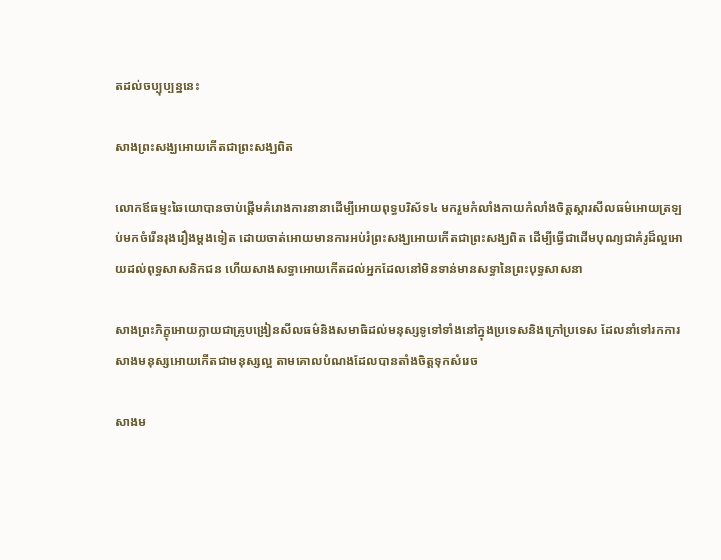តដល់ចប្បុប្បន្ននេះ

សាងព្រះសង្ឃអោយកើតជាព្រះសង្ឃពិត

លោកឪធម្មះឆៃយោបានចាប់ផ្ដើមគំរោងការនានាដើម្បីអោយពុទ្ធបរិស័ទ៤ មករួមកំលាំងកាយកំលាំងចិត្តស្ដារសីលធម៌អោយត្រឡប់មកចំរើនរុងរឿងម្ដងទៀត ដោយចាត់អោយមានការអប់រំព្រះសង្ឃអោយកើតជាព្រះសង្ឃពិត ដើម្បីធ្វើជាដើមបុណ្យជាគំរូដ៏ល្អអោយដល់ពុទ្ធសាសនិកជន ហើយសាងសទ្ធាអោយកើតដល់អ្នកដែលនៅមិនទាន់មានសទ្ធានៃព្រះបុទ្ធសាសនា

សាងព្រះភិក្ខុអោយក្លាយជាគ្រូបង្រៀនសីលធម៌និងសមាធិដល់មនុស្សទូទៅទាំងនៅក្នុងប្រទេសនិងក្រៅប្រទេស ដែលនាំទៅរកការសាងមនុស្សអោយកើតជាមនុស្សល្អ តាមគោលបំណងដែលបានតាំងចិត្តទុកសំរេច

សាងម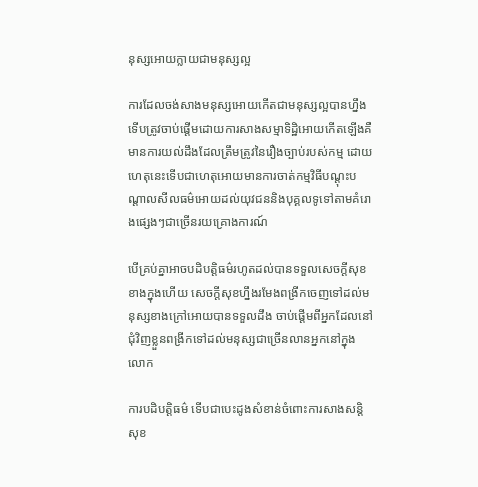នុស្សអោយក្លាយជាមនុស្សល្អ

ការដែលចង់សាងមនុស្សអោយកើតជាមនុស្សល្អបានហ្នឹង ទើបត្រូវចាប់ផ្ដើមដោយការសាងសម្មាទិដ្ឋិអោយកើតឡើងគឺ មានការយល់ដឹងដែលត្រឹមត្រូវនៃរឿងច្បាប់របស់កម្ម ដោយហេតុនេះទើបជាហេតុអោយមានការចាត់កម្មវិធីបណ្ដុះបណ្ដាលសីលធម៌អោយដល់យុវជននិងបុគ្គលទូទៅតាមគំរោងផ្សេងៗជាច្រើនរយគ្រោងការណ៍

បើគ្រប់គ្នាអាចបដិបត្តិធម៌រហូតដល់បានទទួលសេចក្ដីសុខខាងក្នុងហើយ សេចក្ដីសុខហ្នឹងរមែងពង្រីកចេញទៅដល់មនុស្សខាងក្រៅអោយបានទទួលដឹង ចាប់ផ្ដើមពីអ្នកដែលនៅជុំវិញខ្លួនពង្រីកទៅដល់មនុស្សជាច្រើនលានអ្នកនៅក្នុងលោក

ការបដិបត្តិធម៌ ទើបជាបេះដូងសំខាន់ចំពោះការសាងសន្តិសុខ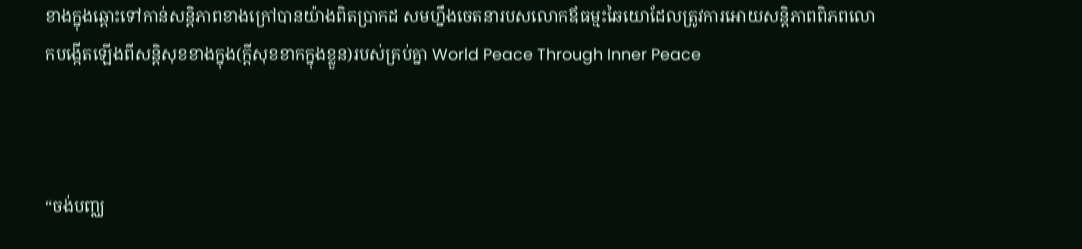ខាងក្នុងឆ្ពោះទៅកាន់សន្តិភាពខាងក្រៅបានយ៉ាងពិតប្រាកដ សមហ្នឹងចេតនារបសលោកឪធម្មះឆៃយោដែលត្រូវការអោយសន្តិភាពពិភពលោកបង្កើតឡើងពីសន្តិសុខខាងក្នុង(ក្ដីសុខខាកក្នុងខ្លួន)របស់គ្រប់គ្នា World Peace Through Inner Peace



“ចង់បញ្ឈ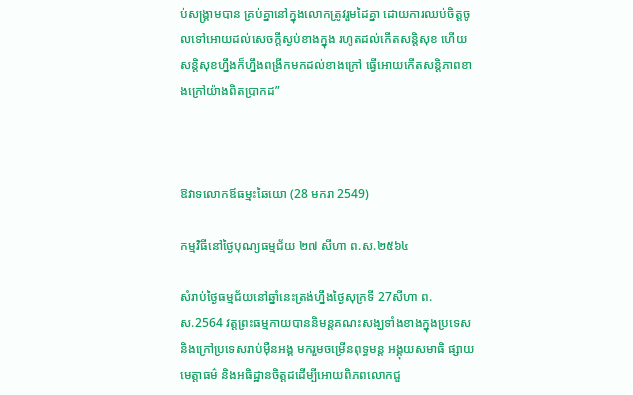ប់សង្គ្រាមបាន គ្រប់គ្នានៅក្នុងលោកត្រូវរួមដៃគ្នា ដោយការឈប់ចិត្តចូលទៅអោយដល់សេចក្ដីស្ងប់ខាងក្នុង រហូតដល់កើតសន្តិសុខ ហើយសន្តិសុខហ្នឹងក៏ហ្នឹងពង្រីកមកដល់ខាងក្រៅ ធ្វើអោយកើតសន្តិភាពខាងក្រៅយ៉ាងពិតប្រាកដ”



ឱវាទលោកឪធម្មះឆៃយោ (28 មករា 2549)

កម្មវិធីនៅថ្ងៃបុណ្យធម្មជ័យ ២៧ សីហា ព.ស.២៥៦៤

សំរាប់ថ្ងៃធម្មជ័យនៅឆ្នាំនេះត្រង់ហ្នឹងថ្ងៃសុក្រទី 27សីហា ព.ស.2564 វត្តព្រះធម្មកាយបាននិមន្តគណះសង្ឃទាំងខាងក្នុងប្រទេសនិងក្រៅប្រទេសរាប់មុឺនអង្គ មករួមចម្រើនពុទ្ធមន្ត អង្គុយសមាធិ ផ្សាយមេត្តាធម៌ និងអធិដ្ឋានចិត្តដដើម្បីអោយពិភពលោកជួ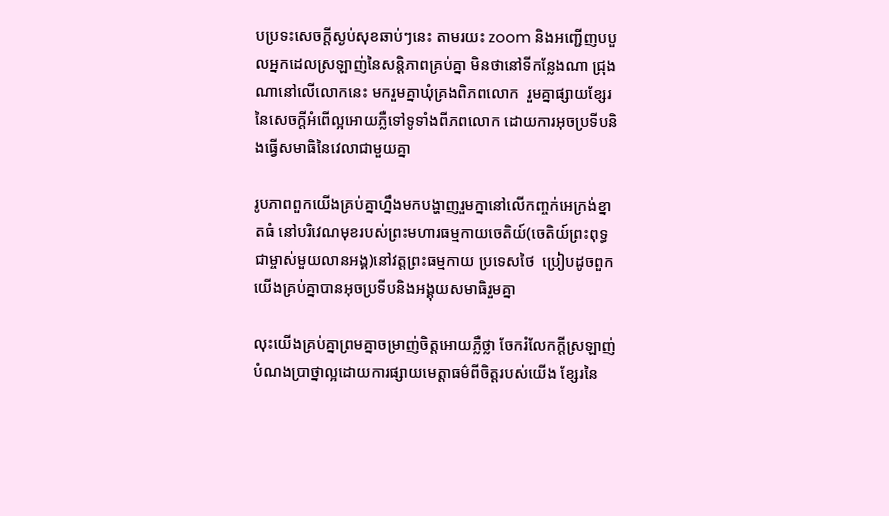បប្រទះសេចក្ដីស្ងប់សុខឆាប់ៗនេះ តាមរយះ zoom និងអញ្ជើញបបួលអ្នកដេលស្រឡាញ់នៃសន្តិភាពគ្រប់គ្នា មិនថានៅទីកន្លែងណា ជ្រុងណានៅលើលោកនេះ មករួមគ្នាឃុំគ្រងពិភពលោក  រួមគ្នាផ្សាយខ្សែរនៃសេចក្ដីអំពើល្អអោយភ្លឺទៅទូទាំងពីភពលោក ដោយការអុចប្រទីបនិងធ្វើសមាធិនៃវេលាជាមួយគ្នា

រូបភាពពួកយើងគ្រប់គ្នាហ្នឹងមកបង្ហាញរួមក្នានៅលើកញ្ចក់អេក្រង់ខ្នាតធំ នៅបរិវេណមុខរបស់ព្រះមហារធម្មកាយចេតិយ៍(ចេតិយ៍ព្រះពុទ្ធជាម្ចាស់មួយលានអង្គ)នៅវត្តព្រះធម្មកាយ ប្រទេសថៃ  ប្រៀបដូចពួកយើងគ្រប់គ្នាបានអុចប្រទីបនិងអង្គុយសមាធិរួមគ្នា

លុះយើងគ្រប់គ្នាព្រមគ្នាចម្រាញ់ចិត្តអោយភ្លឺថ្លា ចែករំលែកក្ដីស្រឡាញ់បំណងប្រាថ្នាល្អដោយការផ្សាយមេត្តាធម៌ពីចិត្តរបស់យើង ខ្សែរនៃ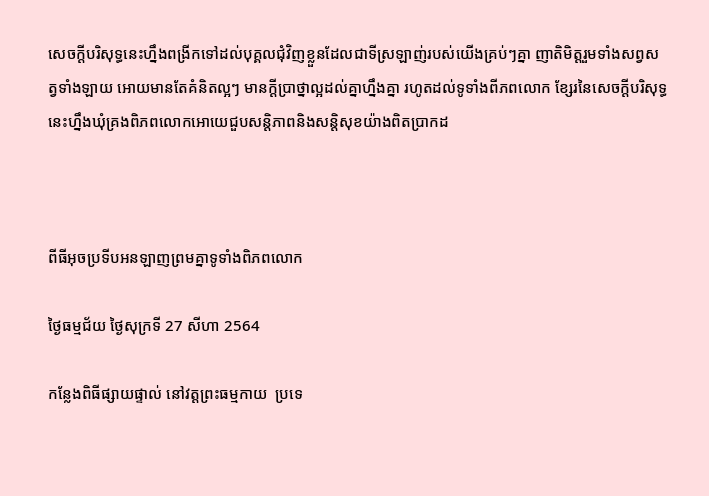សេចក្ដីបរិសុទ្ធនេះហ្នឹងពង្រីកទៅដល់បុគ្គលជុំវិញខ្លួនដែលជាទីស្រឡាញ់របស់យើងគ្រប់ៗគ្នា ញាតិមិត្តរួមទាំងសព្វសត្វទាំងឡាយ អោយមានតែគំនិតល្អៗ មានក្ដីប្រាថ្នាល្អដល់គ្នាហ្នឹងគ្នា រហូតដល់ទូទាំងពីភពលោក ខ្សែរនៃសេចក្ដីបរិសុទ្ធនេះហ្នឹងឃុំគ្រងពិភពលោកអោយេជួបសន្តិភាពនិងសន្តិសុខយ៉ាងពិតប្រាកដ



ពីធីអុចប្រទីបអនឡាញព្រមគ្នាទូទាំងពិភពលោក

ថ្ងៃធម្មជ័យ ថ្ងៃសុក្រទី 27 សីហា 2564

កន្លែងពិធីផ្សាយផ្ទាល់ នៅវត្តព្រះធម្មកាយ  ប្រទេ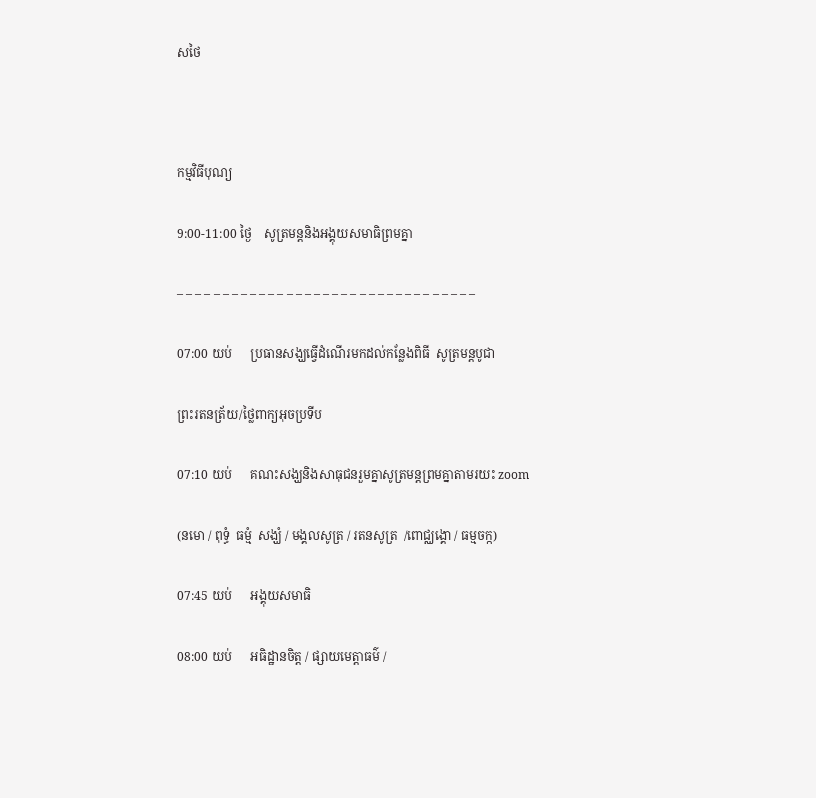សថៃ



កម្មវិធីបុណ្យ

9:00-11:00 ថ្ងៃ    សូត្រមន្តនិងអង្គុយសមាធិព្រមគ្នា

– – – – – – – – – – – – – – – – – – – – – – – – – – – – – – – – –

07:00 យប់      ប្រធានសង្ឃធ្វើដំណើរមកដល់កន្លែងពិធី  សូត្រមន្តបូជា

ព្រះរតនត្រ័យ/ថ្លៃពាក្យអុចប្រទីប

07:10 យប់      គណះសង្ឃនិងសាធុជនរួមគ្នាសូត្រមន្តព្រមគ្នាតាមរយះ zoom

(នមោ / ពុទ្ធំ  ធម្មំ  សង្ឃំ / មង្គលសូត្រ / រតនសូត្រ  /ពោជ្ឈង្គោ / ធម្មចក្ក)

07:45 យប់      អង្គុយសមាធិ

08:00 យប់      អធិដ្ឋានចិត្ត / ផ្សាយមេត្តាធម៌ /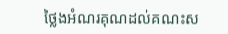ថ្លៃងអំណរគុណដល់គណះស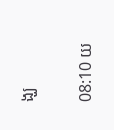ង្ឃ

08:10 យ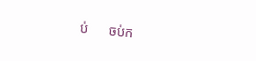ប់      ចប់ក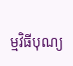ម្មវិធីបុណ្យ